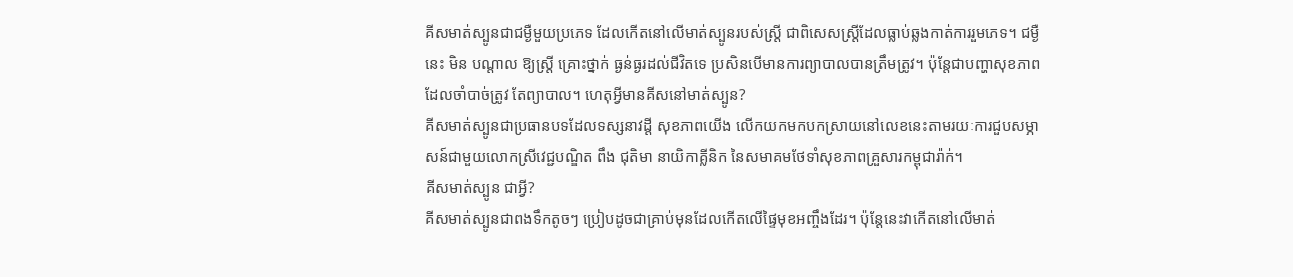គីសមាត់ស្បូនជាជម្ងឺមួយប្រភេទ ដែលកើតនៅលើមាត់ស្បូនរបស់ស្ដ្រី ជាពិសេសស្ដ្រីដែលធ្លាប់ឆ្លងកាត់ការរួមភេទ។ ជម្ងឺ នេះ មិន បណ្ដាល ឱ្យស្ដ្រី គ្រោះថ្នាក់ ធ្ងន់ធ្ងរដល់ជីវិតទេ ប្រសិនបើមានការព្យាបាលបានត្រឹមត្រូវ។ ប៉ុន្ដែជាបញ្ហាសុខភាពដែលចាំបាច់ត្រូវ តែព្យាបាល។ ហេតុអ្វីមានគីសនៅមាត់ស្បូន?
គីសមាត់ស្បូនជាប្រធានបទដែលទស្សនាវដ្ដី សុខភាពយើង លើកយកមកបកស្រាយនៅលេខនេះតាមរយៈការជួបសម្ភាសន៍ជាមួយលោកស្រីវេជ្ជបណ្ឌិត ពឹង ជុតិមា នាយិកាគ្លីនិក នៃសមាគមថែទាំសុខភាពគ្រួសារកម្ពុជារ៉ាក់។
គីសមាត់ស្បូន ជាអ្វី?
គីសមាត់ស្បូនជាពងទឹកតូចៗ ប្រៀបដូចជាគ្រាប់មុនដែលកើតលើផ្ទៃមុខអញ្ចឹងដែរ។ ប៉ុន្ដែនេះវាកើតនៅលើមាត់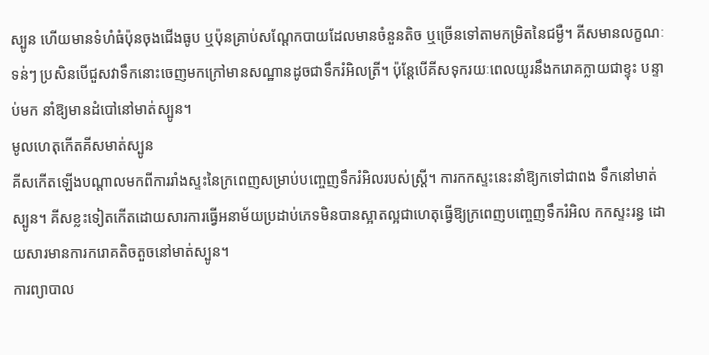ស្បូន ហើយមានទំហំធំប៉ុនចុងជើងធូប ឬប៉ុនគ្រាប់សណ្ដែកបាយដែលមានចំនួនតិច ឬច្រើនទៅតាមកម្រិតនៃជម្ងឺ។ គីសមានលក្ខណៈទន់ៗ ប្រសិនបើជួសវាទឹកនោះចេញមកក្រៅមានសណ្ឋានដូចជាទឹករំអិលត្រី។ ប៉ុន្ដែបើគីសទុករយៈពេលយូរនឹងករោគក្លាយជាខ្ទុះ បន្ទាប់មក នាំឱ្យមានដំបៅនៅមាត់ស្បូន។
មូលហេតុកើតគីសមាត់ស្បូន
គីសកើតឡើងបណ្ដាលមកពីការរាំងស្ទះនៃក្រពេញសម្រាប់បញ្ចេញទឹករំអិលរបស់ស្ដ្រី។ ការកកស្ទះនេះនាំឱ្យកទៅជាពង ទឹកនៅមាត់ស្បូន។ គីសខ្លះទៀតកើតដោយសារការធ្វើអនាម័យប្រដាប់ភេទមិនបានស្អាតល្អជាហេតុធ្វើឱ្យក្រពេញបញ្ចេញទឹករំអិល កកស្ទះរន្ធ ដោយសារមានការករោគតិចតួចនៅមាត់ស្បូន។
ការព្យាបាល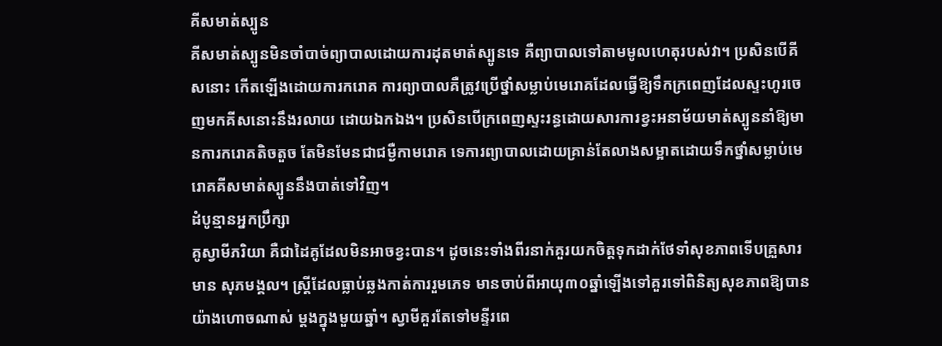គីសមាត់ស្បូន
គីសមាត់ស្បូនមិនចាំបាច់ព្យាបាលដោយការដុតមាត់ស្បូនទេ គឺព្យាបាលទៅតាមមូលហេតុរបស់វា។ ប្រសិនបើគីសនោះ កើតឡើងដោយការករោគ ការព្យាបាលគឺត្រូវប្រើថ្នាំសម្លាប់មេរោគដែលធ្វើឱ្យទឹកក្រពេញដែលស្ទះហូរចេញមកគីសនោះនឹងរលាយ ដោយឯកឯង។ ប្រសិនបើក្រពេញស្ទះរន្ធដោយសារការខ្វះអនាម័យមាត់ស្បូននាំឱ្យមានការករោគតិចតួច តែមិនមែនជាជម្ងឺកាមរោគ ទេការព្យាបាលដោយគ្រាន់តែលាងសម្អាតដោយទឹកថ្នាំសម្លាប់មេរោគគីសមាត់ស្បូននឹងបាត់ទៅវិញ។
ដំបូន្មានអ្នកប្រឹក្សា
គូស្វាមីភរិយា គឺជាដៃគូដែលមិនអាចខ្វះបាន។ ដូចនេះទាំងពីរនាក់គួរយកចិត្ដទុកដាក់ថែទាំសុខភាពទើបគ្រួសារមាន សុភមង្គល។ ស្ដ្រីដែលធ្លាប់ឆ្លងកាត់ការរួមភេទ មានចាប់ពីអាយុ៣០ឆ្នាំឡើងទៅគួរទៅពិនិត្យសុខភាពឱ្យបានយ៉ាងហោចណាស់ ម្ដងក្នុងមួយឆ្នាំ។ ស្វាមីគួរតែទៅមន្ទីរពេ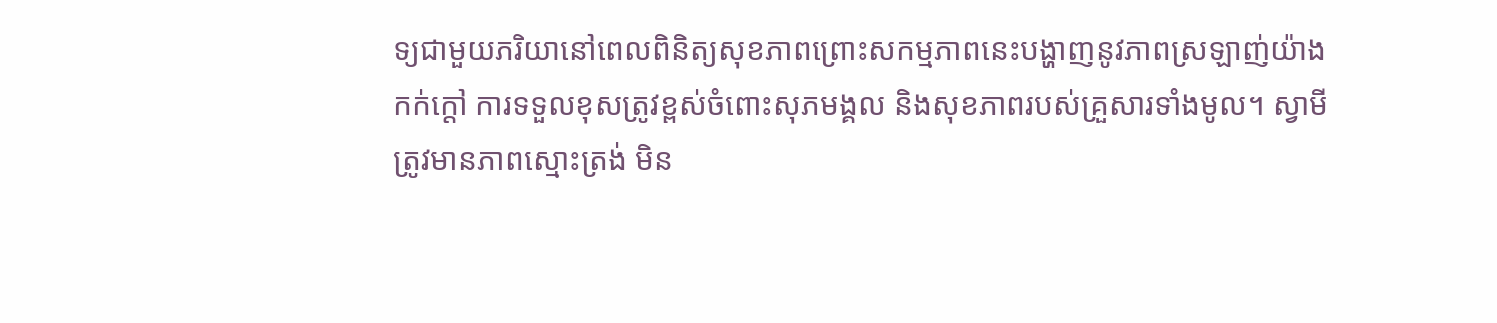ទ្យជាមួយភរិយានៅពេលពិនិត្យសុខភាពព្រោះសកម្មភាពនេះបង្ហាញនូវភាពស្រឡាញ់យ៉ាង កក់ក្ដៅ ការទទួលខុសត្រូវខ្ពស់ចំពោះសុភមង្គល និងសុខភាពរបស់គ្រួសារទាំងមូល។ ស្វាមីត្រូវមានភាពស្មោះត្រង់ មិន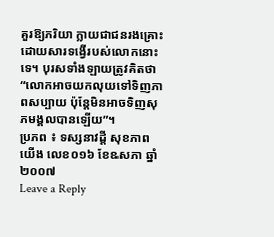គួរឱ្យភរិយា ក្លាយជាជនរងគ្រោះដោយសារទង្វើរបស់លោកនោះទេ។ បុរសទាំងឡាយត្រូវគិតថា“លោកអាចយកលុយទៅទិញភាពសប្បាយ ប៉ុន្ដែមិនអាចទិញសុភមង្គលបានឡើយ”។
ប្រភព ៖ ទស្សនាវដ្តី សុខភាពយើង លេខ០១៦ ខែឩសភា ឆ្នាំ២០០៧
Leave a Reply